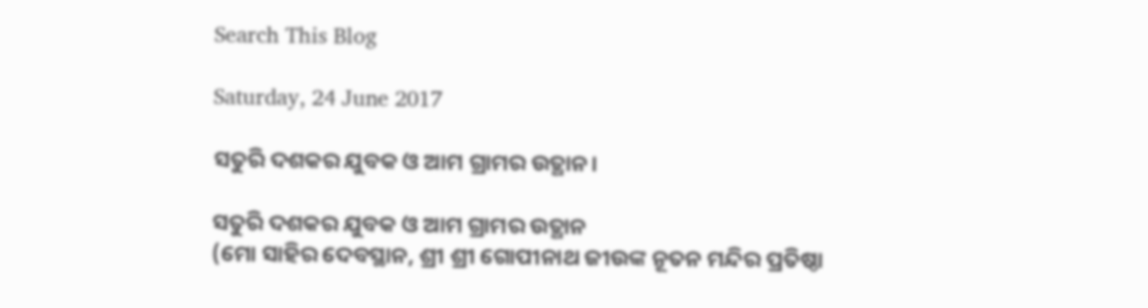Search This Blog

Saturday, 24 June 2017

ସତୁରି ଦଶକର ଯୁବକ ଓ ଆମ ଗ୍ରାମର ଉତ୍ଥାନ।

ସତୁରି ଦଶକର ଯୁବକ ଓ ଆମ ଗ୍ରାମର ଉତ୍ଥାନ
(ମୋ ସାହିର ଦେବସ୍ଥାନ, ଶ୍ରୀ ଶ୍ରୀ ଗୋପୀନାଥ ଜୀଉଙ୍କ ନୂତନ ମନ୍ଦିର ପ୍ରତିଷ୍ଠା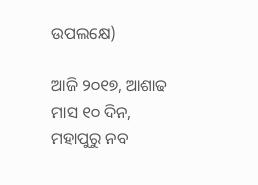ଉପଲକ୍ଷେ)

ଆଜି ୨୦୧୭, ଆଶାଢ ମାସ ୧୦ ଦିନ, ମହାପୁରୁ ନବ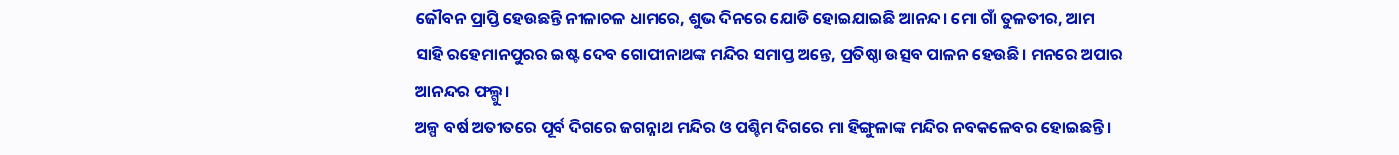ଜୌବନ ପ୍ରାପ୍ତି ହେଉଛନ୍ତି ନୀଳାଚଳ ଧାମରେ, ଶୁଭ ଦିନରେ ଯୋଡି ହୋଇଯାଇଛି ଆନନ୍ଦ। ମୋ ଗାଁ ତୁଳତୀର, ଆମ ସାହି ରହେମାନପୁରର ଇଷ୍ଟ ଦେବ ଗୋପୀନାଥଙ୍କ ମନ୍ଦିର ସମାପ୍ତ ଅନ୍ତେ, ପ୍ରତିଷ୍ଠା ଉତ୍ସବ ପାଳନ ହେଉଛି। ମନରେ ଅପାର ଆନନ୍ଦର ଫଲ୍ଗୁ।
ଅଳ୍ପ ବର୍ଷ ଅତୀତରେ ପୂର୍ବ ଦିଗରେ ଜଗନ୍ନାଥ ମନ୍ଦିର ଓ ପଶ୍ଚିମ ଦିଗରେ ମା ହିଙ୍ଗୁଳାଙ୍କ ମନ୍ଦିର ନବକଳେବର ହୋଇଛନ୍ତି।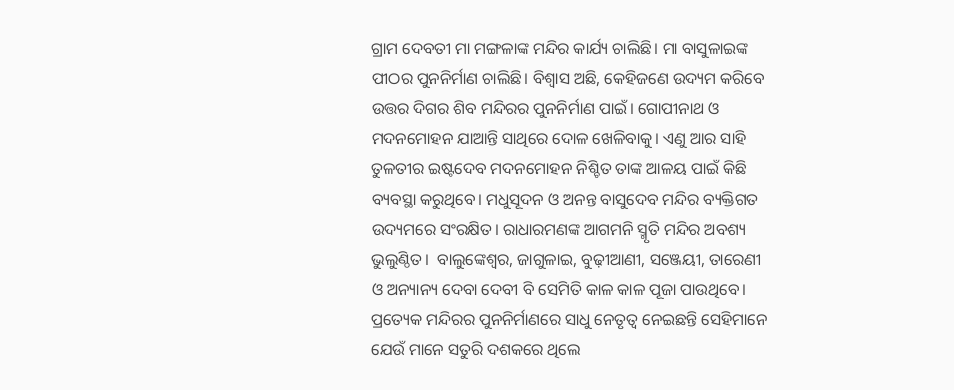ଗ୍ରାମ ଦେବତୀ ମା ମଙ୍ଗଳାଙ୍କ ମନ୍ଦିର କାର୍ଯ୍ୟ ଚାଲିଛି। ମା ବାସୁଳାଇଙ୍କ ପୀଠର ପୁନନିର୍ମାଣ ଚାଲିଛି। ବିଶ୍ୱାସ ଅଛି, କେହିଜଣେ ଉଦ୍ୟମ କରିବେ ଉତ୍ତର ଦିଗର ଶିବ ମନ୍ଦିରର ପୁନନିର୍ମାଣ ପାଇଁ। ଗୋପୀନାଥ ଓ ମଦନମୋହନ ଯାଆନ୍ତି ସାଥିରେ ଦୋଳ ଖେଳିବାକୁ। ଏଣୁ ଆର ସାହି ତୁଳତୀର ଇଷ୍ଟଦେବ ମଦନମୋହନ ନିଶ୍ଚିତ ତାଙ୍କ ଆଳୟ ପାଇଁ କିଛି ବ୍ୟବସ୍ଥା କରୁଥିବେ। ମଧୁସୂଦନ ଓ ଅନନ୍ତ ବାସୁଦେବ ମନ୍ଦିର ବ୍ୟକ୍ତିଗତ ଉଦ୍ୟମରେ ସଂରକ୍ଷିତ। ରାଧାରମଣଙ୍କ ଆଗମନି ସ୍ମୃତି ମନ୍ଦିର ଅବଶ୍ୟ ଭୁଲୁଣ୍ଠିତ।  ବାଲୁଙ୍କେଶ୍ବର, ଜାଗୁଳାଇ, ବୁଢ଼ୀଆଣୀ, ସଞ୍ଜେୟୀ, ତାରେଣୀ ଓ ଅନ୍ୟାନ୍ୟ ଦେବା ଦେବୀ ବି ସେମିତି କାଳ କାଳ ପୂଜା ପାଉଥିବେ।
ପ୍ରତ୍ୟେକ ମନ୍ଦିରର ପୁନନିର୍ମାଣରେ ସାଧୁ ନେତୃତ୍ୱ ନେଇଛନ୍ତି ସେହିମାନେ ଯେଉଁ ମାନେ ସତୁରି ଦଶକରେ ଥିଲେ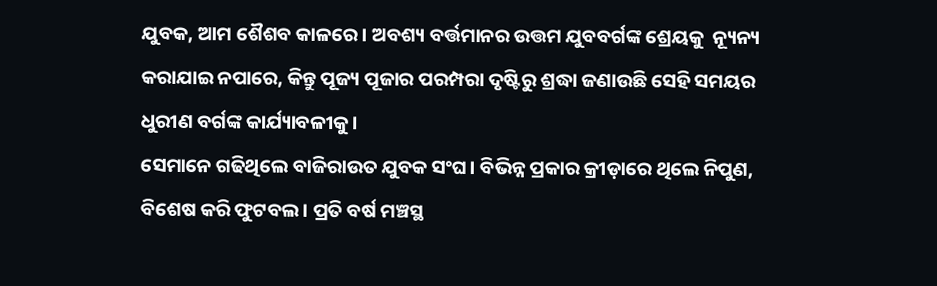ଯୁବକ, ଆମ ଶୈଶବ କାଳରେ। ଅବଶ୍ୟ ବର୍ତ୍ତମାନର ଉତ୍ତମ ଯୁବବର୍ଗଙ୍କ ଶ୍ରେୟକୁ  ନ୍ୟୂନ୍ୟ କରାଯାଇ ନପାରେ, କିନ୍ତୁ ପୂଜ୍ୟ ପୂଜାର ପରମ୍ପରା ଦୃଷ୍ଟିରୁ ଶ୍ରଦ୍ଧା ଜଣାଉଛି ସେହି ସମୟର ଧୁରୀଣ ବର୍ଗଙ୍କ କାର୍ଯ୍ୟାବଳୀକୁ।
ସେମାନେ ଗଢିଥିଲେ ବାଜିରାଉତ ଯୁବକ ସଂଘ। ବିଭିନ୍ନ ପ୍ରକାର କ୍ରୀଡ଼ାରେ ଥିଲେ ନିପୁଣ, ବିଶେଷ କରି ଫୁଟବଲ। ପ୍ରତି ବର୍ଷ ମଞ୍ଚସ୍ଥ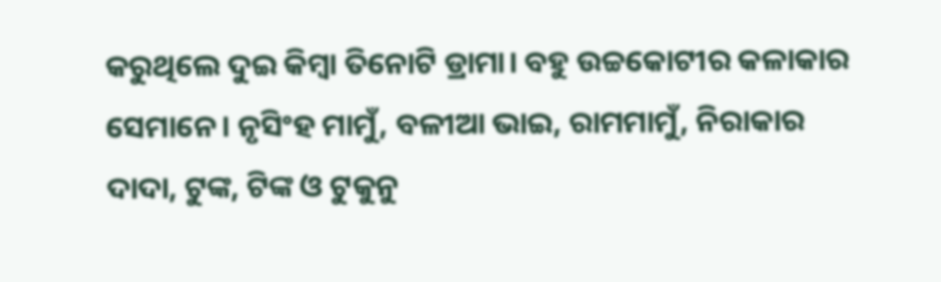କରୁଥିଲେ ଦୁଇ କିମ୍ବା ତିନୋଟି ଡ୍ରାମା। ବହୁ ଉଚ୍ଚକୋଟୀର କଳାକାର ସେମାନେ। ନୃସିଂହ ମାମୁଁ, ବଳୀଆ ଭାଇ, ରାମମାମୁଁ, ନିରାକାର ଦାଦା, ଟୁଙ୍କ, ଟିଙ୍କ ଓ ଟୁକୁନୁ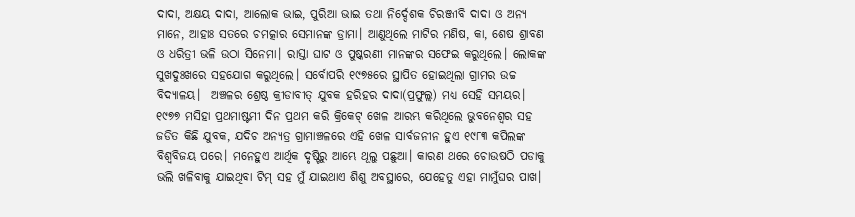ଦାଦା, ଅକ୍ଷୟ ଦାଦା, ଆଲୋକ ଭାଇ, ପୁରିଆ ଭାଇ ତଥା ନିର୍ଦ୍ଦେଶକ ଚିରଞ୍ଜୀବି ଦାଦା ଓ ଅନ୍ୟ ମାନେ, ଆହାଃ ସତରେ ଚମତ୍କାର ସେମାନଙ୍କ ଡ୍ରାମା। ଆଣୁଥିଲେ ମାଟିର ମଣିଷ, କା, ଶେଷ ଶ୍ରାବଣ ଓ ଧରିତ୍ରୀ ଭଳି ଉଠା ସିନେମା। ରାସ୍ତା ଘାଟ ଓ ପୁଷ୍କରଣୀ ମାନଙ୍କର ସଫେଇ କରୁଥିଲେ। ଲୋକଙ୍କ ସୁଖଦୁଃଖରେ ସହଯୋଗ କରୁଥିଲେ। ସର୍ବୋପରି ୧୯୭୫ରେ ସ୍ଥାପିତ ହୋଇଥିଲା ଗ୍ରାମର ଉଚ୍ଚ ବିଦ୍ୟାଳୟ।  ଅଞ୍ଚଳର ଶ୍ରେଷ୍ଠ କ୍ରୀଡାବୀତ୍ ଯୁବକ ହରିହର ଦାଦା(ପ୍ରଫୁଲ୍ଲ) ମଧ୍ୟ ସେହି ସମୟର। ୧୯୭୭ ମସିହା ପ୍ରଥମାଷ୍ଟମୀ ଦିନ ପ୍ରଥମ କରି କ୍ରିକେଟ୍ ଖେଳ ଆରମ୍ଭ କରିଥିଲେ ଭୁବନେଶ୍ୱର ସହ ଜଡିତ କିଛି ଯୁବକ, ଯଦିଚ ଅନ୍ୟତ୍ର ଗ୍ରାମାଞ୍ଚଳରେ ଏହି ଖେଳ ସାର୍ବଜନୀନ ହୁଏ ୧୯୮୩ କପିଲଙ୍କ ବିଶ୍ବବିଜୟ ପରେ। ମନେହୁଏ ଆର୍ଥିକ ଦୃଷ୍ଟିରୁ ଆମ୍ଭେ ଥୂଲୁ ପଛୁଆ। କାରଣ ଥରେ ଚୋଉଷଠି ପଡାକୁ ଭଲି ଖଳିବାକୁ ଯାଇଥିବା ଟିମ୍ ସହ ମୁଁ ଯାଇଥାଏ ଶିଶୁ ଅବସ୍ଥାରେ, ଯେହେତୁ ଏହା ମାମୁଁଘର ପାଖ।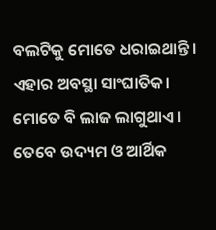ବଲଟିକୁ ମୋତେ ଧରାଇଥାନ୍ତି। ଏହାର ଅବସ୍ଥା ସାଂଘାତିକ। ମୋତେ ବି ଲାଜ ଲାଗୁଥାଏ। ତେବେ ଉଦ୍ୟମ ଓ ଆର୍ଥିକ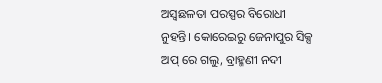ଅସ୍ବଛଳତା ପରସ୍ପର ବିରୋଧୀ ନୁହନ୍ତି। କୋରେଇରୁ ଜେନାପୁର ସିକ୍ସ ଅପ୍ ରେ ଗଲୁ, ବ୍ରାହ୍ମଣୀ ନଦୀ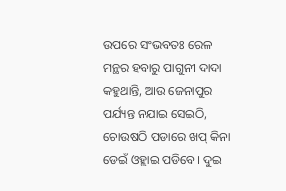ଉପରେ ସଂଭବତଃ ରେଳ ମନ୍ଥର ହବାରୁ ପାଗୁନୀ ଦାଦା କହୁଥାନ୍ତି, ଆଉ ଜେନାପୁର ପର୍ଯ୍ୟନ୍ତ ନଯାଇ ସେଇଠି, ଚୋଉଷଠି ପଡାରେ ଖପ୍ କିନା ଡେଇଁ ଓହ୍ଲାଇ ପଡିବେ। ଦୁଇ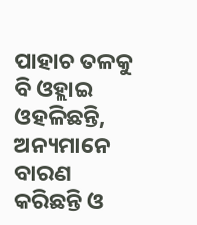ପାହାଚ ତଳକୁ ବି ଓହ୍ଲାଇ ଓହଳିଛନ୍ତି, ଅନ୍ୟମାନେ ବାରଣ କରିଛନ୍ତି ଓ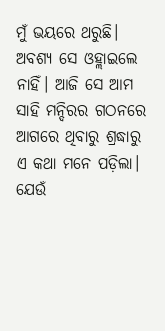ମୁଁ ଭୟରେ ଥରୁଛି। ଅବଶ୍ୟ ସେ ଓହ୍ଲାଇଲେ ନାହିଁ। ଆଜି ସେ ଆମ ସାହି ମନ୍ଦିରର ଗଠନରେ ଆଗରେ ଥିବାରୁ ଶ୍ରଦ୍ଧାରୁ ଏ କଥା ମନେ ପଡ଼ିଲା।
ଯେଉଁ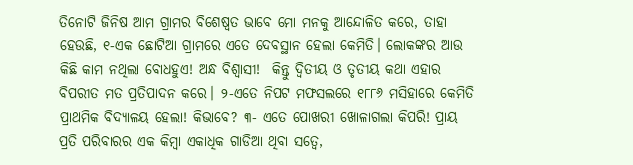ତିନୋଟି ଜିନିଷ ଆମ ଗ୍ରାମର ବିଶେଷ୍ବତ ଭାବେ ମୋ ମନକୁ ଆନ୍ଦୋଳିତ କରେ, ତାହା ହେଉଛି, ୧-ଏକ ଛୋଟିଆ ଗ୍ରାମରେ ଏତେ ଦେବସ୍ଥାନ ହେଲା କେମିତି। ଲୋକଙ୍କର ଆଉ କିଛି କାମ ନଥିଲା ବୋଧହୁଏ! ଅନ୍ଧ ବିଶ୍ବାସୀ!  କିନ୍ତୁ ଦ୍ବିତୀୟ ଓ ତୃତୀୟ କଥା ଏହାର ବିପରୀତ ମତ ପ୍ରତିପାଦନ କରେ। ୨-ଏତେ ନିପଟ ମଫସଲରେ ୧୮୮୬ ମସିହାରେ କେମିତି ପ୍ରାଥମିକ ବିଦ୍ୟାଳୟ ହେଲା! କିଭାବେ? ୩- ଏତେ ପୋଖରୀ ଖୋଳାଗଲା କିପରି! ପ୍ରାୟ ପ୍ରତି ପରିବାରର ଏକ କିମ୍ବା ଏକାଧିକ ଗାଡିଆ ଥିବା ସତ୍ବେ,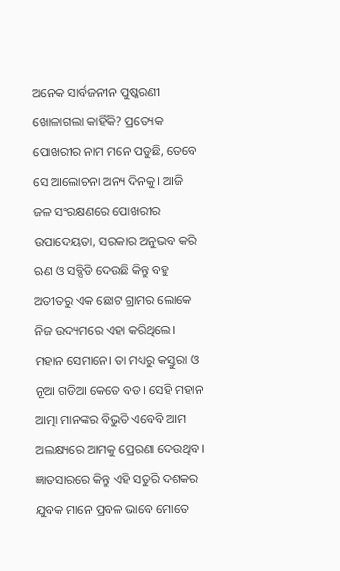ଅନେକ ସାର୍ବଜନୀନ ପୁଷ୍କରଣୀ ଖୋଳାଗଲା କାହିଁକି? ପ୍ରତ୍ୟେକ ପୋଖରୀର ନାମ ମନେ ପଡୁଛି, ତେବେ ସେ ଆଲୋଚନା ଅନ୍ୟ ଦିନକୁ। ଆଜି ଜଳ ସଂରକ୍ଷଣରେ ପୋଖରୀର ଉପାଦେୟତା, ସରକାର ଅନୁଭବ କରି ଋଣ ଓ ସବ୍ସିଡି ଦେଉଛି କିନ୍ତୁ ବହୁ ଅତୀତରୁ ଏକ ଛୋଟ ଗ୍ରାମର ଲୋକେ ନିଜ ଉଦ୍ୟମରେ ଏହା କରିଥିଲେ। ମହାନ ସେମାନେ। ତା ମଧ୍ୟରୁ କସ୍ତୁରା ଓ ନୂଆ ଗଡିଆ କେତେ ବଡ। ସେହି ମହାନ ଆତ୍ମା ମାନଙ୍କର ବିଭୁତି ଏବେବି ଆମ ଅଲକ୍ଷ୍ୟରେ ଆମକୁ ପ୍ରେରଣା ଦେଉଥିବ। ଜ୍ଞାତସାରରେ କିନ୍ତୁ ଏହି ସତୁରି ଦଶକର ଯୁବକ ମାନେ ପ୍ରବଳ ଭାବେ ମୋତେ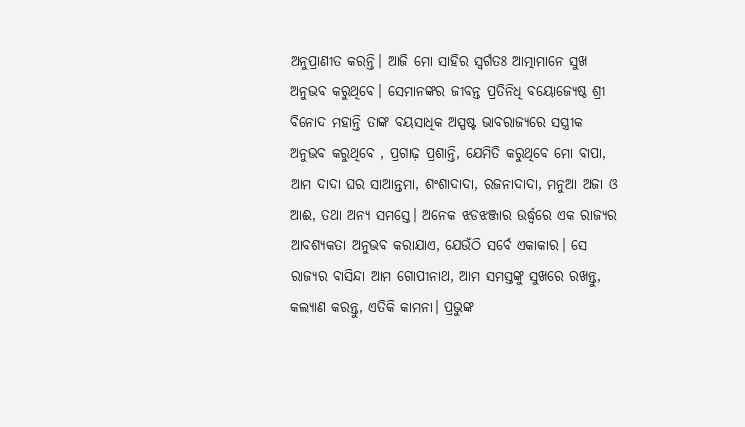ଅନୁପ୍ରାଣୀତ କରନ୍ତି। ଆଜି ମୋ ସାହିର ସ୍ବର୍ଗତଃ ଆତ୍ମାମାନେ ସୁଖ ଅନୁଭବ କରୁଥିବେ। ସେମାନଙ୍କର ଜୀବନ୍ତ ପ୍ରତିନିଧି ବୟୋଜ୍ୟେଷ୍ଠ ଶ୍ରୀ ବିନୋଦ ମହାନ୍ତି ତାଙ୍କ ବୟସାଧିକ ଅସ୍ପଷ୍ଟ ଭାବରାଜ୍ୟରେ ସସ୍ତ୍ରୀକ ଅନୁଭବ କରୁଥିବେ , ପ୍ରଗାଢ଼ ପ୍ରଶାନ୍ତି, ଯେମିତି କରୁଥିବେ ମୋ ବାପା, ଆମ ଦାଦା ଘର ସାଆନ୍ତମା, ଶଂଶାଦାଦା, ରଜନାଦାଦା, ମନୁଆ ଅଜା ଓ ଆଈ, ତଥା ଅନ୍ୟ ସମସ୍ତେ। ଅନେକ ଝଡଝଞ୍ଜାର ଉର୍ଦ୍ଧ୍ବରେ ଏକ ରାଜ୍ୟର ଆବଶ୍ୟକତା ଅନୁଭବ କରାଯାଏ, ଯେଉଁଠି ସର୍ବେ ଏକାକାର। ସେ ରାଜ୍ୟର ବାସିନ୍ଦା ଆମ ଗୋପୀନାଥ, ଆମ ସମସ୍ତଙ୍କୁ ସୁଖରେ ରଖନ୍ତୁ, କଲ୍ୟାଣ କରନ୍ତୁ, ଏତିକି କାମନା। ପ୍ରଭୁଙ୍କ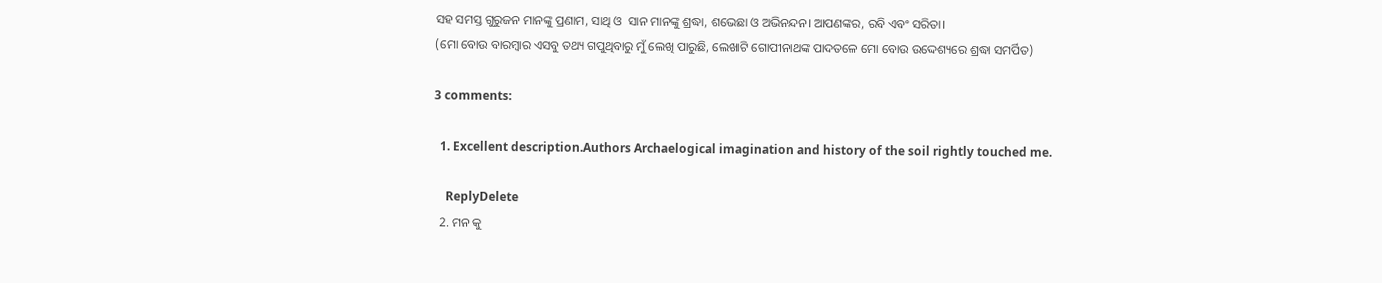ସହ ସମସ୍ତ ଗୁରୁଜନ ମାନଙ୍କୁ ପ୍ରଣାମ, ସାଥି ଓ  ସାନ ମାନଙ୍କୁ ଶ୍ରଦ୍ଧା, ଶଭେଛା ଓ ଅଭିନନ୍ଦନ। ଆପଣଙ୍କର, ରବି ଏବଂ ସରିତା।
(ମୋ ବୋଉ ବାରମ୍ବାର ଏସବୁ ତଥ୍ୟ ଗପୁଥିବାରୁ ମୁଁ ଲେଖି ପାରୁଛି, ଲେଖାଟି ଗୋପୀନାଥଙ୍କ ପାଦତଳେ ମୋ ବୋଉ ଉଦ୍ଦେଶ୍ୟରେ ଶ୍ରଦ୍ଧା ସମର୍ପିତ)

3 comments:

  1. Excellent description.Authors Archaelogical imagination and history of the soil rightly touched me.

    ReplyDelete
  2. ମନ କୁ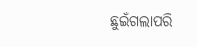ଛୁଇଁଗଲାପରି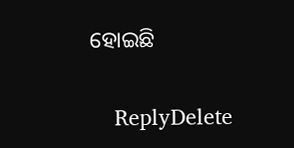ହୋଇଛି

    ReplyDelete